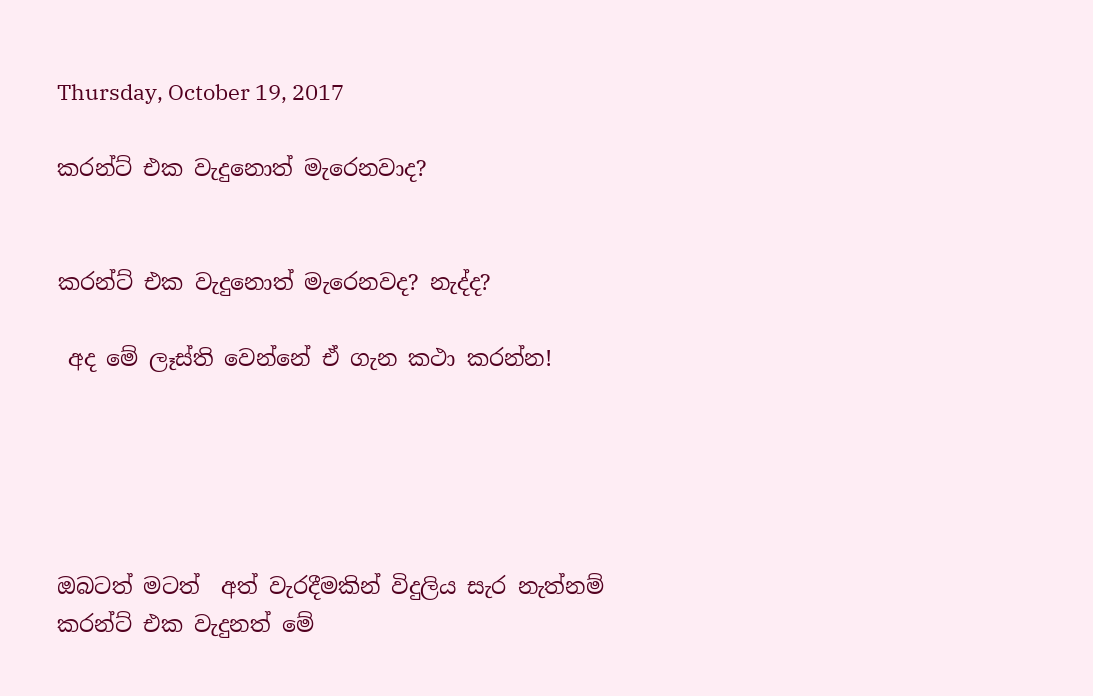Thursday, October 19, 2017

කරන්ට් එක වැදුනොත් මැරෙනවාද?


කරන්ට් එක වැදුනොත් මැරෙනවද? නැද්ද?

 අද මේ ලෑස්ති වෙන්නේ ඒ ගැන කථා කරන්න!





ඔබටත් මටත්  අත් වැරදීමකින් විදුලිය සැර නැත්නම් කරන්ට් එක වැදුනත් මේ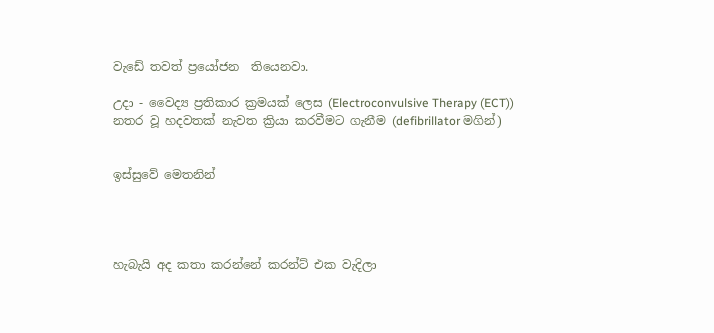වැඩේ තවත් ප්‍රයෝජන  තියෙනවා.

උදා - වෛද්‍ය ප්‍රතිකාර ක්‍රමයක් ලෙස (Electroconvulsive Therapy (ECT))
නතර වූ හදවතක් නැවත ක්‍රියා කරවීමට ගැනීම (defibrillator මගින්)


ඉස්සුවේ මෙතනින්




හැබැයි අද කතා කරන්නේ කරන්ට් එක වැදිලා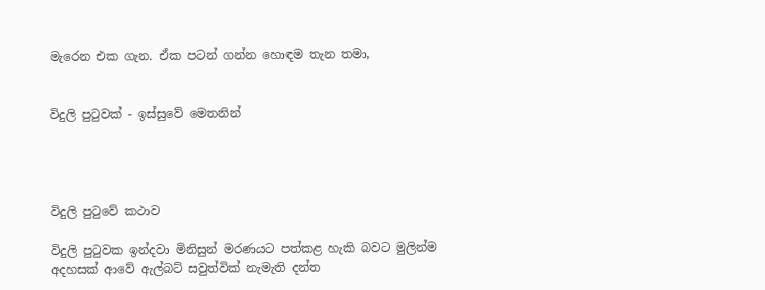මැරෙන එක ගැන. ඒක පටන් ගන්න හොඳම තැන තමා,


විදුලි පුටුවක් - ඉස්සුවේ මෙතනින්




විදුලි පුටුවේ කථාව

විදුලි පුටුවක ඉන්දවා මිනිසුන් මරණයට පත්කළ හැකි බවට මුලින්ම අදහසක් ආවේ ඇල්බට් සවුත්වික් නැමැති දන්ත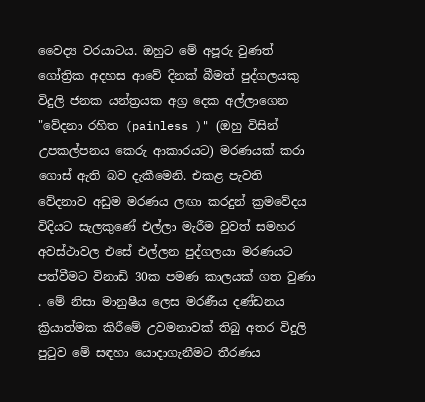වෛද්‍ය වරයාටය. ඔහුට මේ අපූරු වුණත් ගෝත්‍රික අදහස ආවේ දිනක් බීමත් පුද්ගලයකු විදුලි ජනක යන්ත්‍රයක අග්‍ර දෙක අල්ලාගෙන "වේදනා රහිත (painless )" (ඔහු විසින් උපකල්පනය කෙරු ආකාරයට) මරණයක් කරා ගොස් ඇති බව දැකීමෙනි. එකළ පැවති වේදනාව අඩුම මරණය ලඟා කරදුන් ක්‍රමවේදය විදියට සැලකුණේ එල්ලා මැරීම වුවත් සමහර අවස්ථාවල එසේ එල්ලන පුද්ගලයා මරණයට පත්වීමට විනාඩි 30ක පමණ කාලයක් ගත වුණා . මේ නිසා මානුෂීය ලෙස මරණීය දණ්ඩනය ක්‍රියාත්මක කිරීමේ උවමනාවක් තිබු අතර විදුලි පුටුව මේ සඳහා යොදාගැනීමට තීරණය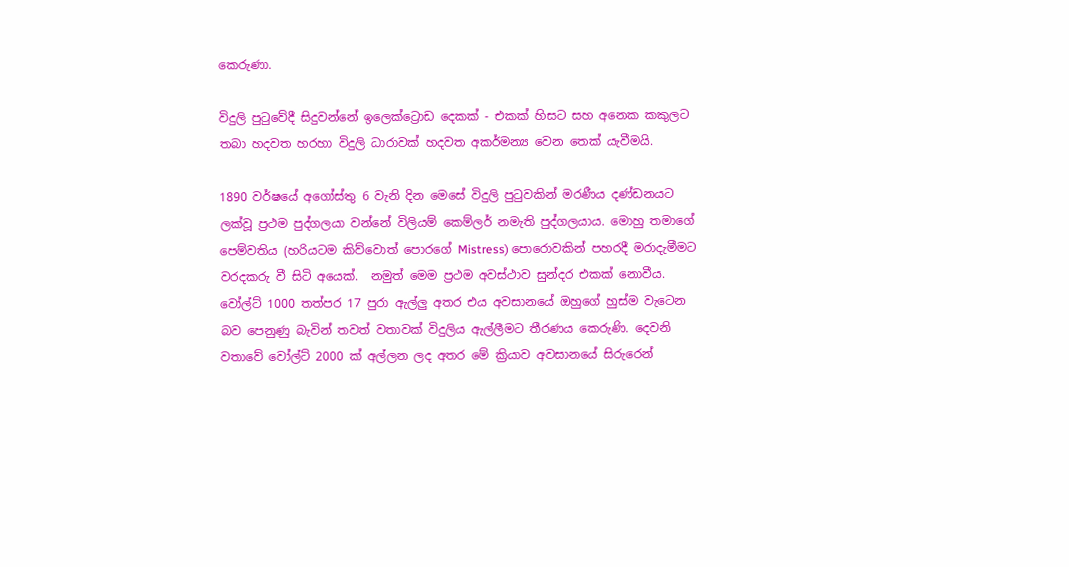කෙරුණා.

විදුලි පුටුවේදී සිදුවන්නේ ඉලෙක්ට්‍රොඩ දෙකක් - එකක් හිසට සහ අනෙක කකුලට තබා හදවත හරහා විදුලි ධාරාවක් හදවත අකර්මන්‍ය වෙන තෙක් යැවීමයි.

1890 වර්ෂයේ අගෝස්තු 6 වැනි දින මෙසේ විදුලි පුටුවකින් මරණීය දණ්ඩනයට ලක්වූ ප්‍රථම පුද්ගලයා වන්නේ විලියම් කෙම්ලර් නමැති පුද්ගලයාය. මොහු තමාගේ පෙම්වතිය (හරියටම කිව්වොත් පොරගේ Mistress) පොරොවකින් පහරදී මරාදැමීමට වරදකරු වී සිටි අයෙක්.  නමුත් මෙම ප්‍රථම අවස්ථාව සුන්දර එකක් නොවීය. වෝල්ට් 1000 තත්පර 17 පුරා ඇල්ලු අතර එය අවසානයේ ඔහුගේ හුස්ම වැටෙන බව පෙනුණු බැවින් තවත් වතාවක් විදුලිය ඇල්ලීමට තීරණය කෙරුණි. දෙවනි වතාවේ වෝල්ට් 2000 ක් අල්ලන ලද අතර මේ ක්‍රියාව අවසානයේ සිරුරෙන්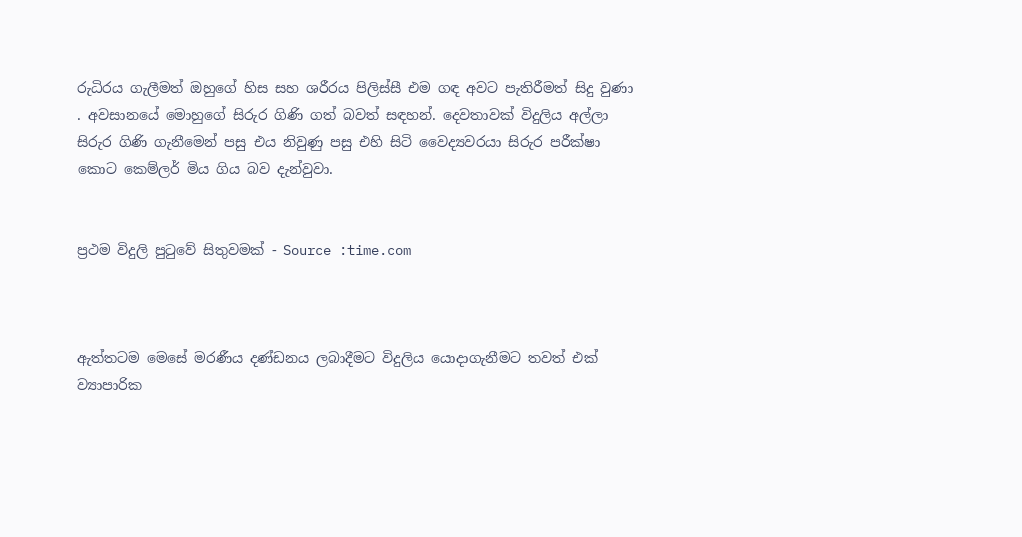රුධිරය ගැලීමත් ඔහුගේ හිස සහ ශරීරය පිලිස්සී එම ගඳ අවට පැතිරීමත් සිදු වුණා . අවසානයේ මොහුගේ සිරුර ගිණි ගත් බවත් සඳහන්. දෙවතාවක් විදුලිය අල්ලා සිරුර ගිණි ගැනීමෙන් පසු එය නිවුණු පසු එහි සිටි වෛද්‍යවරයා සිරුර පරීක්ෂා කොට කෙම්ලර් මිය ගිය බව දැන්වුවා.


ප්‍රථම විදුලි පුටුවේ සිතුවමක් - Source :time.com



ඇත්තටම මෙසේ මරණීය දණ්ඩනය ලබාදීමට විදුලිය යොදාගැනීමට තවත් එක් ව්‍යාපාරික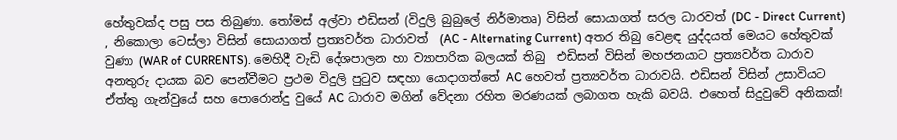හේතුවක්ද පසු පස තිබුණා. තෝමස් අල්වා එඩිසන් (විදුලි බුබුලේ නිර්මාතෘ) විසින් සොයාගත් සරල ධාරවත් (DC - Direct Current) , නිකොලා ටෙස්ලා විසින් සොයාගත් ප්‍රත්‍යවර්ත ධාරාවත්  (AC - Alternating Current) අතර තිබු වෙළඳ යුද්දයත් මෙයට හේතුවක් වුණා (WAR of CURRENTS). මෙහිදී වැඩි දේශපාලන හා ව්‍යාපාරික බලයක් තිබු  එඩිසන් විසින් මහජනයාට ප්‍රත්‍යවර්ත ධාරාව අනතුරු දායක බව පෙන්වීමට ප්‍රථම විදුලි පුටුව සඳහා යොදාගත්තේ AC හෙවත් ප්‍රත්‍යවර්ත ධාරාවයි. එඩිසන් විසින් උසාවියට ඒත්තු ගැන්වුයේ සහ පොරොන්දු වුයේ AC ධාරාව මගින් වේදනා රහිත මරණයක් ලබාගත හැකි බවයි. එහෙත් සිදුවුවේ අනිකක්!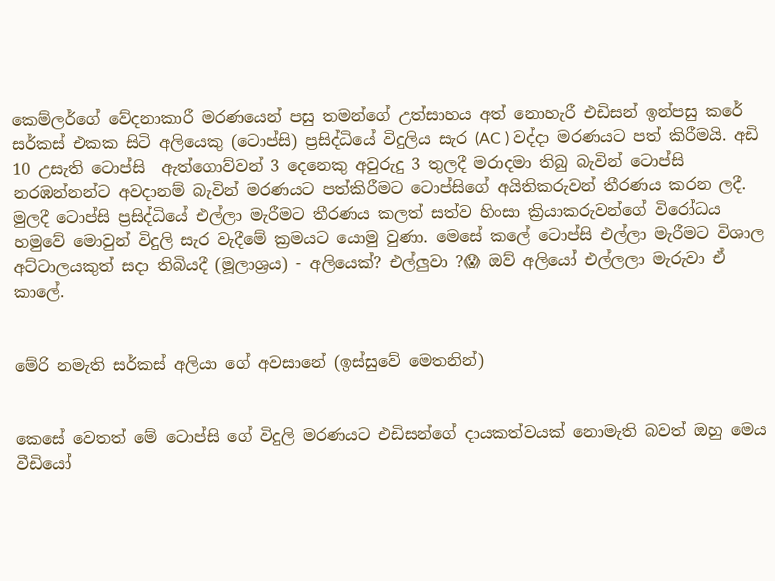කෙම්ලර්ගේ වේදනාකාරී මරණයෙන් පසු තමන්ගේ උත්සාහය අත් නොහැරී එඩිසන් ඉන්පසු කරේ සර්කස් එකක සිටි අලියෙකු (ටොප්සි) ප්‍රසිද්ධියේ විදුලිය සැර (AC ) වද්දා මරණයට පත් කිරීමයි. අඩි 10 උසැති ටොප්සි  ඇත්ගොව්වන් 3 දෙනෙකු අවුරුදු 3 තුලදී මරාදමා තිබු බැවින් ටොප්සි නරඹන්නන්ට අවදානම් බැවින් මරණයට පත්කිරීමට ටොප්සිගේ අයිතිකරුවන් තීරණය කරන ලදී. මුලදී ටොප්සි ප්‍රසිද්ධියේ එල්ලා මැරීමට තීරණය කලත් සත්ව හිංසා ක්‍රියාකරුවන්ගේ විරෝධය හමුවේ මොවුන් විදුලි සැර වැදීමේ ක්‍රමයට යොමු වුණා. මෙසේ කලේ ටොප්සි එල්ලා මැරීමට විශාල අට්ටාලයකුත් සදා තිබියදී (මූලාශ්‍රය) - අලියෙක්? එල්ලුවා ?😱 ඔව් අලියෝ එල්ලලා මැරුවා ඒ කාලේ.


මේරි නමැති සර්කස් අලියා ගේ අවසානේ (ඉස්සුවේ මෙතනින්)


කෙසේ වෙතත් මේ ටොප්සි ගේ විදුලි මරණයට එඩිසන්ගේ දායකත්වයක් නොමැති බවත් ඔහු මෙය වීඩියෝ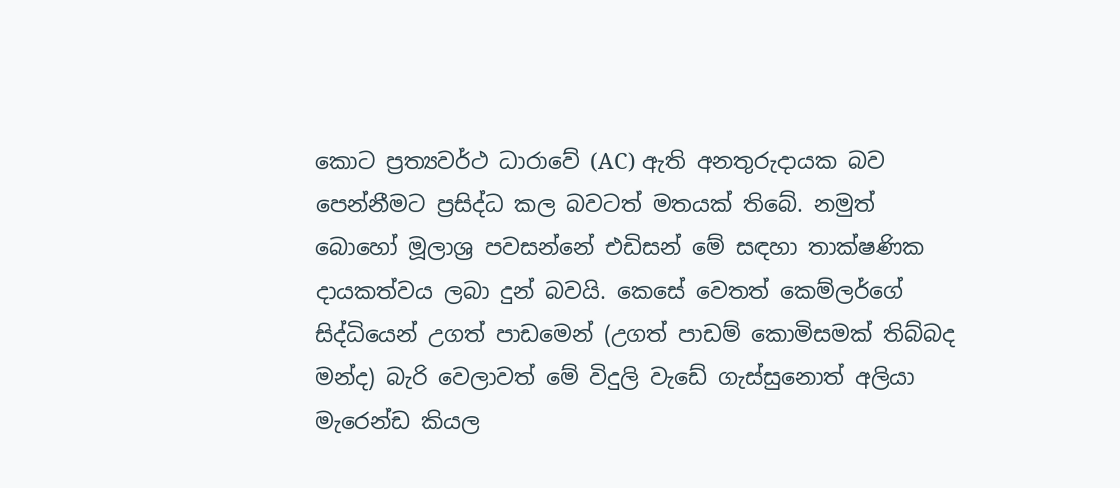කොට ප්‍රත්‍යවර්ථ ධාරාවේ (AC) ඇති අනතුරුදායක බව පෙන්නීමට ප්‍රසිද්ධ කල බවටත් මතයක් තිබේ. නමුත් බොහෝ මූලාශ්‍ර පවසන්නේ එඩිසන් මේ සඳහා තාක්ෂණික දායකත්වය ලබා දුන් බවයි. කෙසේ වෙතත් කෙම්ලර්ගේ සිද්ධියෙන් උගත් පාඩමෙන් (උගත් පාඩම් කොමිසමක් තිබ්බද මන්ද) බැරි වෙලාවත් මේ විදුලි වැඩේ ගැස්සුනොත් අලියා මැරෙන්ඩ කියල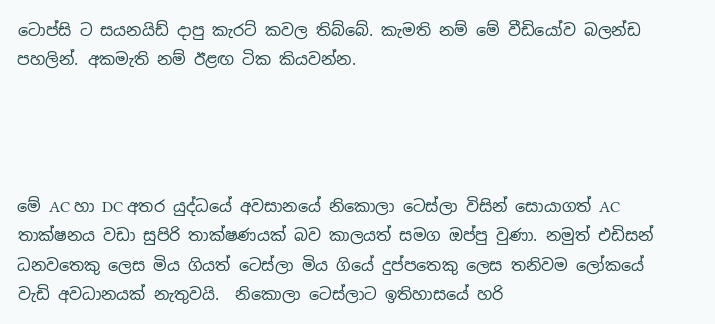ටොප්සි ට සයනයිඩ් දාපු කැරට් කවල තිබ්බේ. කැමති නම් මේ වීඩියෝව බලන්ඩ පහලින්. අකමැති නම් ඊළඟ ටික කියවන්න.




මේ AC හා DC අතර යුද්ධයේ අවසානයේ නිකොලා ටෙස්ලා විසින් සොයාගත් AC තාක්ෂනය වඩා සුපිරි තාක්ෂණයක් බව කාලයත් සමග ඔප්පු වුණා. නමුත් එඩිසන් ධනවතෙකු ලෙස මිය ගියත් ටෙස්ලා මිය ගියේ දුප්පතෙකු ලෙස තනිවම ලෝකයේ වැඩි අවධානයක් නැතුවයි.  නිකොලා ටෙස්ලාට ඉතිහාසයේ හරි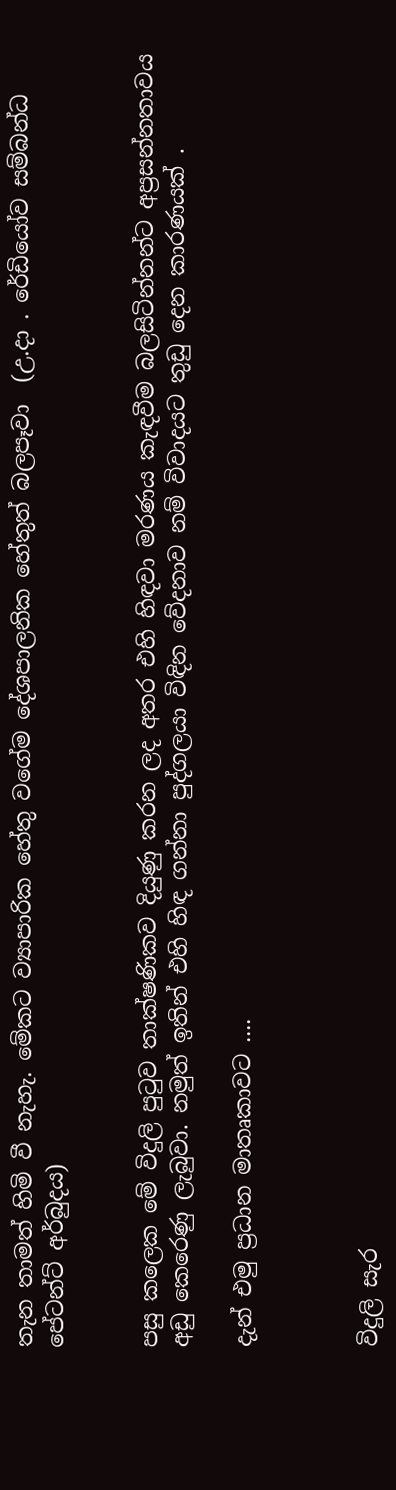තැන තාමත් හිමි වී නැහැ. මේකට ව්‍යාපාරික හේතු වගේම දේශපාලනික හේතුත් බලපෑවා  (උ.දා . රේඩියෝව සම්බන්ධ පේටන්ට් අර්බුදය)


පසු කලෙක මේ විදුලි පුටුව තාක්ෂණිකව දියුණු කරන ලද අතර එහි හිඳවා මරණය කැඳවීම බලසිටින්නන්ට අප්‍රසන්නතාවය අඩු කෙරෙණු ලැබුවා. නමුත් ඉතින් එහි හිඳ ගන්නා පුද්ගලයා විඳින වේදනාව නම් විවාදයට තුඩු දෙන කාරණයක් .

දැන් එමු ප්‍රධාන මාතෘකාවට ....



විදුලි සැර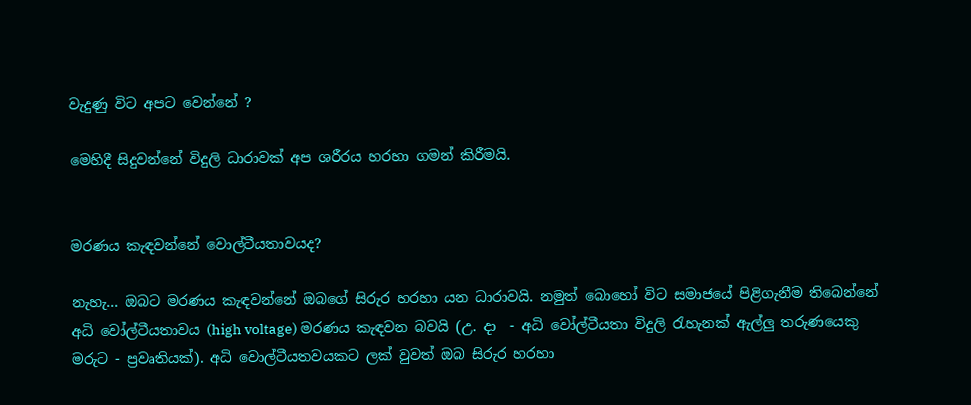වැදුණු විට අපට වෙන්නේ ?

මෙහිදී සිදුවන්නේ විදුලි ධාරාවක් අප ශරීරය හරහා ගමන් කිරීමයි.


මරණය කැඳවන්නේ වොල්ටීයතාවයද?

නැහැ... ඔබට මරණය කැඳවන්නේ ඔබගේ සිරුර හරහා යන ධාරාවයි. නමුත් බොහෝ විට සමාජයේ පිළිගැනීම තිබෙන්නේ අධි වෝල්ටීයතාවය (high voltage) මරණය කැඳවන බවයි (උ. දා  - අධි වෝල්ටීයතා විදුලි රැහැනක් ඇල්ලු තරුණයෙකු මරුට - ප්‍රවෘතියක්). අධි වොල්ටීයතවයකට ලක් වුවත් ඔබ සිරුර හරහා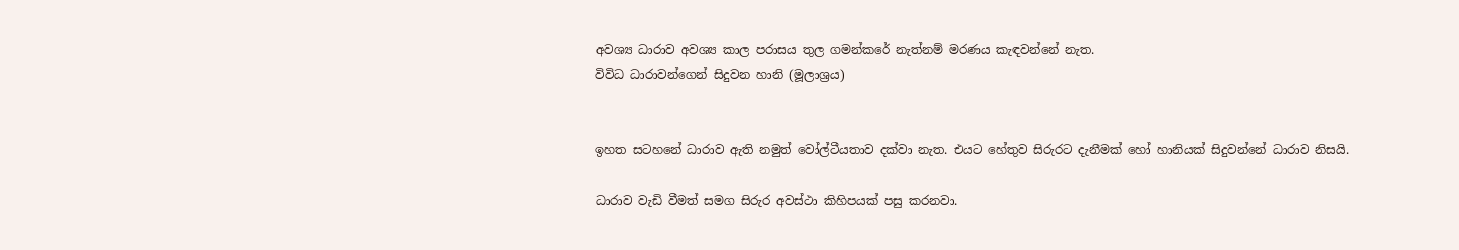අවශ්‍ය ධාරාව අවශ්‍ය කාල පරාසය තුල ගමන්කරේ නැත්නම් මරණය කැඳවන්නේ නැත.
විවිධ ධාරාවන්ගෙන් සිදුවන හානි (මූලාශ්‍රය)


ඉහත සටහනේ ධාරාව ඇති නමුත් වෝල්ටීයතාව දක්වා නැත. එයට හේතුව සිරුරට දැනීමක් හෝ හානියක් සිදුවන්නේ ධාරාව නිසයි.

ධාරාව වැඩි වීමත් සමග සිරුර අවස්ථා කිහිපයක් පසු කරනවා.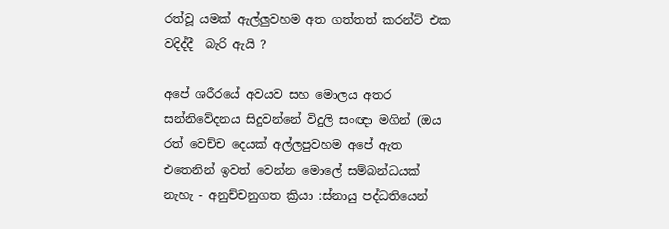රත්වූ යමක් ඇල්ලුවහම අත ගත්තත් කරන්ට් එක වදිද්දී  බැරි ඇයි ?

අපේ ශරීරයේ අවයව සහ මොලය අතර සන්නිවේදනය සිදුවන්නේ විදුලි සංඥා මගින් (ඔය රත් වෙච්ච දෙයක් අල්ලපුවහම අපේ ඇත එතෙනින් ඉවත් වෙන්න මොලේ සම්බන්ධයක් නැහැ - අනුච්චනුගත ක්‍රියා :ස්නායු පද්ධතියෙන්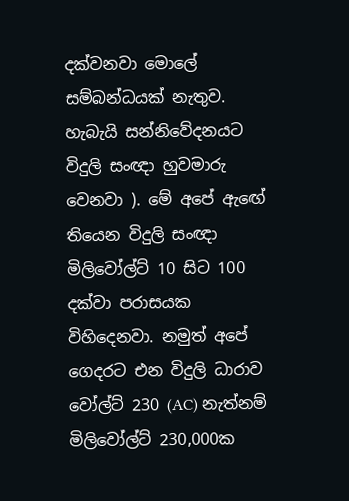දක්වනවා මොලේ සම්බන්ධයක් නැතුව. හැබැයි සන්නිවේදනයට විදුලි සංඥා හුවමාරු වෙනවා ). මේ අපේ ඇඟේ තියෙන විදුලි සංඥා මිලිවෝල්ට් 10 සිට 100 දක්වා පරාසයක විහිදෙනවා. නමුත් අපේ ගෙදරට එන විදුලි ධාරාව වෝල්ට් 230 (AC) නැත්නම් මිලිවෝල්ට් 230,000ක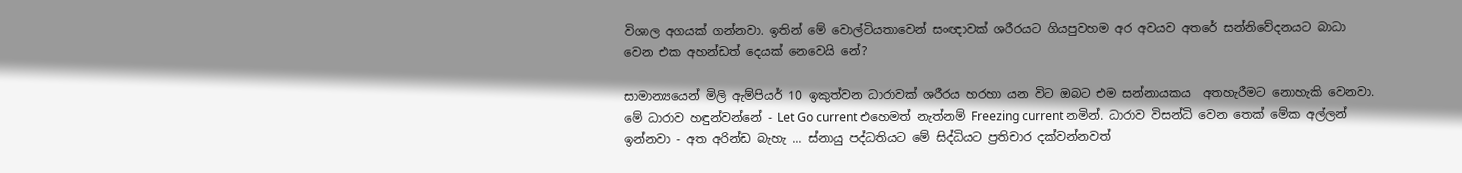විශාල අගයක් ගන්නවා. ඉතින් මේ වොල්ටියතාවෙන් සංඥාවක් ශරීරයට ගියපුවහම අර අවයව අතරේ සන්නිවේදනයට බාධා වෙන එක අහන්ඩත් දෙයක් නෙවෙයි නේ?

සාමාන්‍යයෙන් මිලි ඇම්පියර් 10 ඉකුත්වන ධාරාවක් ශරීරය හරහා යන විට ඔබට එම සන්නායකය  අතහැරීමට නොහැකි වෙනවා. මේ ධාරාව හඳුන්වන්නේ - Let Go current එහෙමත් නැත්නම් Freezing current නමින්. ධාරාව විසන්ධි වෙන තෙක් මේක අල්ලන් ඉන්නවා - අත අරින්ඩ බැහැ ... ස්නායු පද්ධතියට මේ සිද්ධියට ප්‍රතිචාර දක්වන්නවත්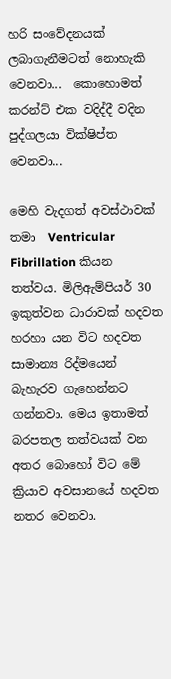හරි සංවේදනයක් ලබාගැනීමටත් නොහැකි වෙනවා...  කොහොමත් කරන්ට් එක වදිද්දී වදින පුද්ගලයා වික්ෂිප්ත වෙනවා...

මෙහි වැදගත් අවස්ථාවක් තමා  Ventricular Fibrillation කියන තත්වය. මිලිඇම්පියර් 30 ඉකුත්වන ධාරාවක් හදවත හරහා යන විට හදවත සාමාන්‍ය රිද්මයෙන් බැහැරව ගැහෙන්නට ගන්නවා. මෙය ඉතාමත් බරපතල තත්වයක් වන අතර බොහෝ විට මේ ක්‍රියාව අවසානයේ හදවත නතර වෙනවා.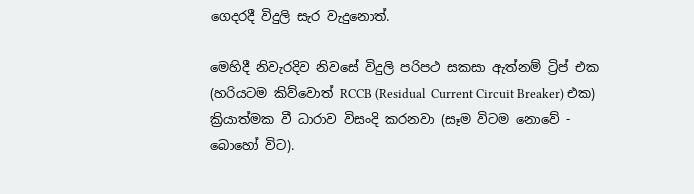ගෙදරදී විදුලි සැර වැදුනොත්.

මෙහිදී නිවැරදිව නිවසේ විදුලි පරිපථ සකසා ඇත්නම් ට්‍රිප් එක (හරියටම කිව්වොත් RCCB (Residual  Current Circuit Breaker) එක) ක්‍රියාත්මක වී ධාරාව විසංදි කරනවා (සෑම විටම නොවේ - බොහෝ විට).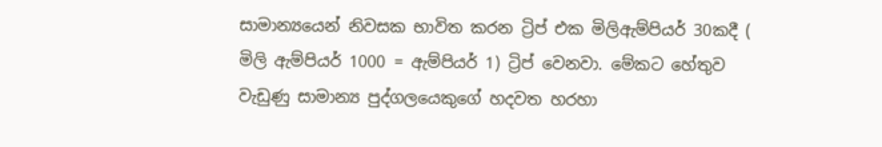සාමාන්‍යයෙන් නිවසක භාවිත කරන ට්‍රිප් එක මිලිඇම්පියර් 30කදී ( මිලි ඇම්පියර් 1000 = ඇම්පියර් 1) ට්‍රිප් වෙනවා. මේකට හේතුව වැඩුණු සාමාන්‍ය පුද්ගලයෙකුගේ හදවත හරහා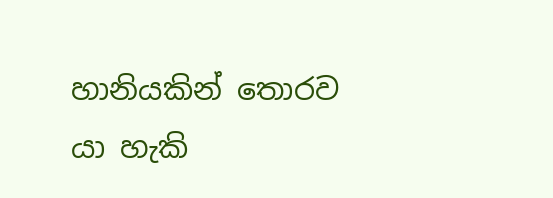හානියකින් තොරව යා හැකි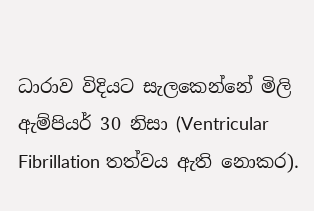ධාරාව විදියට සැලකෙන්නේ මිලි ඇම්පියර් 30 නිසා (Ventricular Fibrillation තත්වය ඇති නොකර).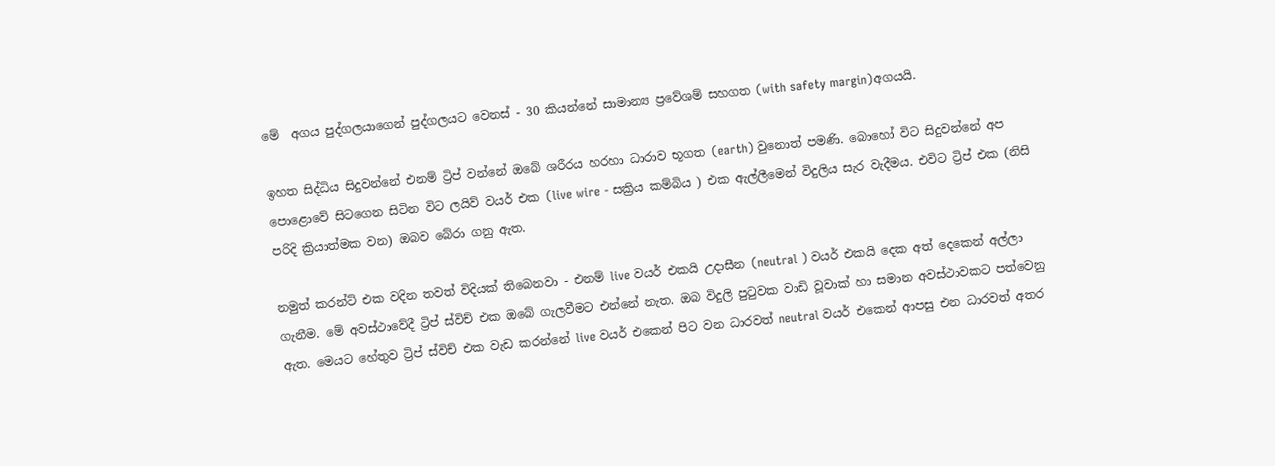මේ  අගය පුද්ගලයාගෙන් පුද්ගලයට වෙනස් - 30 කියන්නේ සාමාන්‍ය ප්‍රවේශම් සහගත (with safety margin)අගයයි.

ඉහත සිද්ධිය සිදුවන්නේ එනම් ට්‍රිප් වන්නේ ඔබේ ශරීරය හරහා ධාරාව භූගත (earth) වුනොත් පමණි. බොහෝ විට සිදුවන්නේ අප පොළොවේ සිටගෙන සිටින විට ලයිව් වයර් එක (live wire - සක්‍රිය කම්බිය ) එක ඇල්ලීමෙන් විදුලිය සැර වැදීමය. එවිට ට්‍රිප් එක (නිසි පරිදි ක්‍රියාත්මක වන) ඔබව බේරා ගනු ඇත.

නමුත් කරන්ට් එක වදින තවත් විදියක් තිබෙනවා - එනම් live වයර් එකයි උදාසීන (neutral ) වයර් එකයි දෙක අත් දෙකෙන් අල්ලා ගැනීම. මේ අවස්ථාවේදී ට්‍රිප් ස්විච් එක ඔබේ ගැලවීමට එන්නේ නැත. ඔබ විදුලි පුටුවක වාඩි වූවාක් හා සමාන අවස්ථාවකට පත්වෙනු ඇත. මෙයට හේතුව ට්‍රිප් ස්විච් එක වැඩ කරන්නේ live වයර් එකෙන් පිට වන ධාරවත් neutral වයර් එකෙන් ආපසු එන ධාරවත් අතර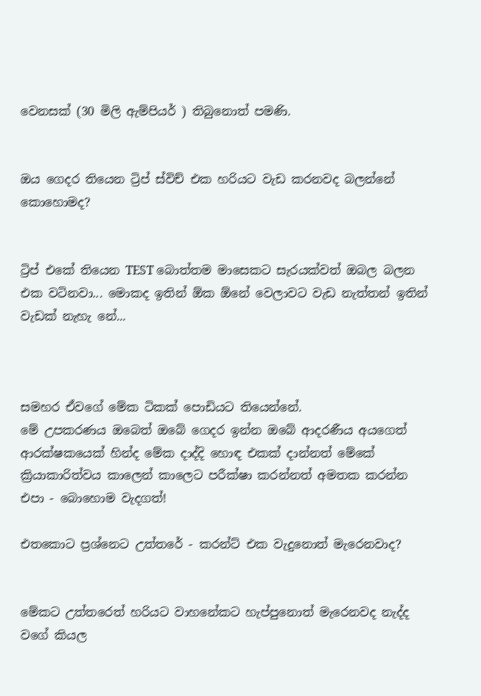වෙනසක් (30 මිලි ඇම්පියර් ) තිබුනොත් පමණි.


ඔය ගෙදර තියෙන ට්‍රිප් ස්විච් එක හරියට වැඩ කරනවද බලන්නේ කොහොමද?


ට්‍රිප් එකේ තියෙන TEST බොත්තම මාසෙකට සැරයක්වත් ඔබල බලන එක වටිනවා... මොකද ඉතින් ඕක ඕනේ වෙලාවට වැඩ නැත්තන් ඉතින් වැඩක් නැහැ නේ...



සමහර ඒවගේ මේක ටිකක් පොඩියට තියෙන්නේ.
මේ උපකරණය ඔබෙත් ඔබේ ගෙදර ඉන්න ඔබේ ආදරණීය අයගෙත් ආරක්ෂකයෙක් හින්ද මේක දාද්දි හොඳ එකක් දාන්නත් මේකේ ක්‍රියාකාරිත්වය කාලෙන් කාලෙට පරීක්ෂා කරන්නත් අමතක කරන්න එපා - බොහොම වැදගත්!

එතකොට ප්‍රශ්නෙට උත්තරේ - කරන්ට් එක වැදුනොත් මැරෙනවාද?


මේකට උත්තරෙත් හරියට වාහනේකට හැප්පුනොත් මැරෙනවද නැද්ද වගේ කියල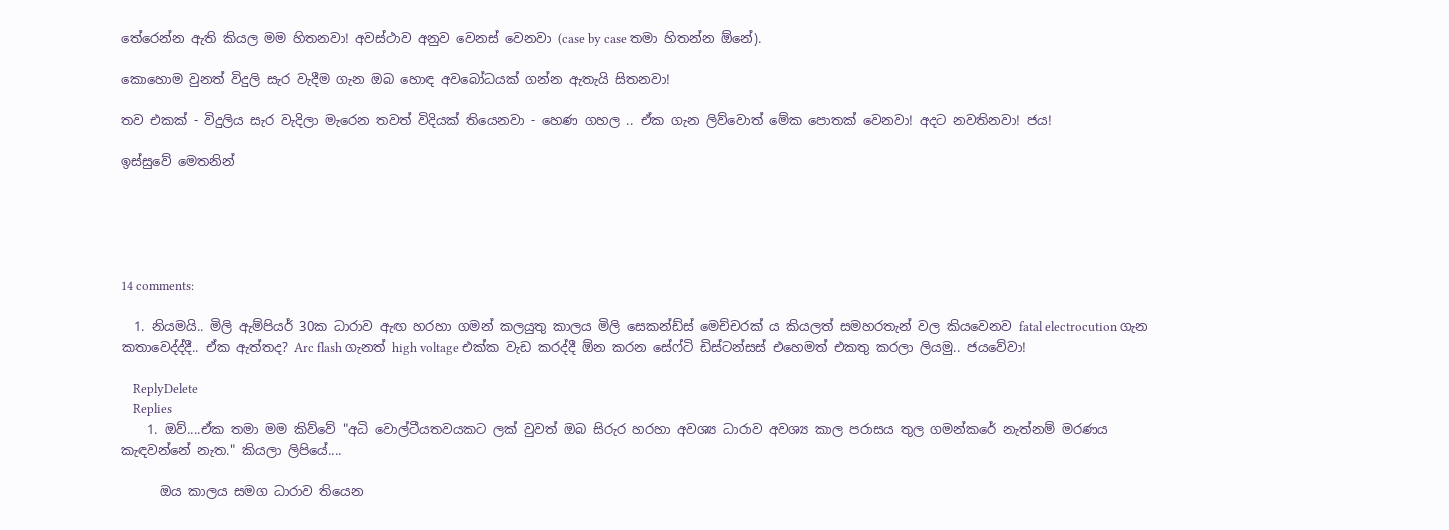තේරෙන්න ඇති කියල මම හිතනවා! අවස්ථාව අනුව වෙනස් වෙනවා (case by case තමා හිතන්න ඕනේ).

කොහොම වුනත් විදුලි සැර වැදීම ගැන ඔබ හොඳ අවබෝධයක් ගන්න ඇතැයි සිතනවා!

තව එකක් - විදුලිය සැර වැදිලා මැරෙන තවත් විදියක් තියෙනවා - හෙණ ගහල .. ඒක ගැන ලිව්වොත් මේක පොතක් වෙනවා! අදට නවතිනවා! ජය!

ඉස්සුවේ මෙතනින්





14 comments:

  1. නියමයි.. මිලි ඇම්පියර් 30ක ධාරාව ඇඟ හරහා ගමන් කලයුතු කාලය මිලි සෙකන්ඩ්ස් මෙච්චරක් ය කියලත් සමහරතැන් වල කියවෙනව fatal electrocution ගැන කතාවෙද්ද්දී.. ඒක ඇත්තද? Arc flash ගැනත් high voltage එක්ක වැඩ කරද්දී ඕන කරන සේෆ්ටි ඩිස්ටන්සස් එහෙමත් එකතු කරලා ලියමු.. ජයවේවා!

    ReplyDelete
    Replies
    1. ඔව්....ඒක තමා මම කිව්වේ "අධි වොල්ටීයතවයකට ලක් වුවත් ඔබ සිරුර හරහා අවශ්‍ය ධාරාව අවශ්‍ය කාල පරාසය තුල ගමන්කරේ නැත්නම් මරණය කැඳවන්නේ නැත." කියලා ලිපියේ....

      ඔය කාලය සමග ධාරාව තියෙන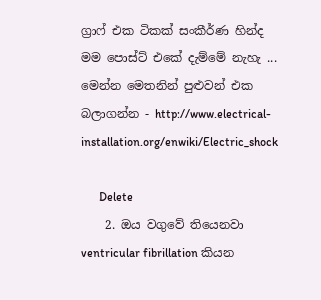ග්‍රාෆ් එක ටිකක් සංකීර්ණ හින්ද මම පොස්ට් එකේ දැම්මේ නැහැ ... මෙන්න මෙතනින් පුළුවන් එක බලාගන්න - http://www.electrical-installation.org/enwiki/Electric_shock

      Delete
    2. ඔය වගුවේ තියෙනවා ventricular fibrillation කියන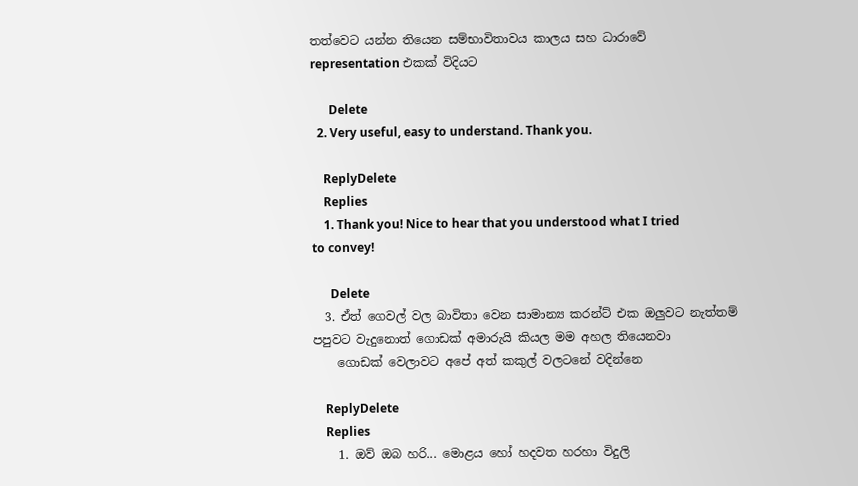තත්වෙට යන්න තියෙන සම්භාවිතාවය කාලය සහ ධාරාවේ representation එකක් විදියට

      Delete
  2. Very useful, easy to understand. Thank you.

    ReplyDelete
    Replies
    1. Thank you! Nice to hear that you understood what I tried to convey!

      Delete
  3. ඒත් ගෙවල් වල බාවිතා වෙන සාමාන්‍ය කරන්ට් එක ඔලුවට නැත්තම් පපුවට වැදුනොත් ගොඩක් අමාරුයි කියල මම අහල තියෙනවා
    ගොඩක් වෙලාවට අපේ අත් කකුල් වලටනේ වදින්නෙ

    ReplyDelete
    Replies
    1. ඔව් ඔබ හරි... මොළය හෝ හදවත හරහා විදුලි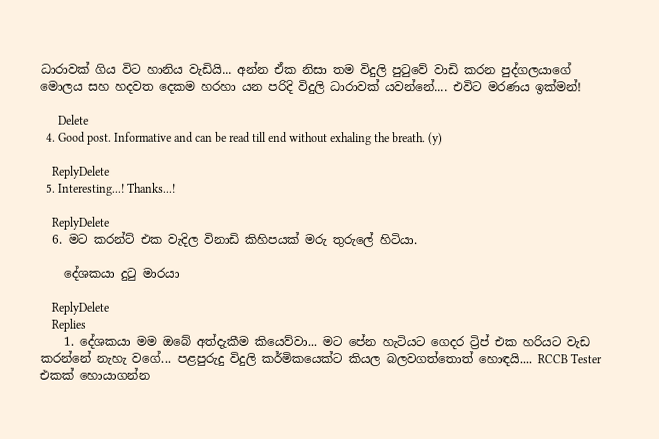ධාරාවක් ගිය විට හානිය වැඩියි... අන්න ඒක නිසා තම විදුලි පුටුවේ වාඩි කරන පුද්ගලයාගේ මොලය සහ හදවත දෙකම හරහා යන පරිදි විදුලි ධාරාවක් යවන්නේ.... එවිට මරණය ඉක්මන්!

      Delete
  4. Good post. Informative and can be read till end without exhaling the breath. (y)

    ReplyDelete
  5. Interesting...! Thanks...!

    ReplyDelete
  6. මට කරන්ට් එක වැදිල විනාඩි කිහිපයක් මරු තුරුලේ හිටියා.

    දේශකයා දුටු මාරයා

    ReplyDelete
    Replies
    1. දේශකයා මම ඔබේ අත්දැකීම කියෙව්වා... මට පේන හැටියට ගෙදර ට්‍රිප් එක හරියට වැඩ කරන්නේ නැහැ වගේ... පළපුරුදු විදුලි කර්මිකයෙක්ට කියල බලවගත්තොත් හොඳයි.... RCCB Tester එකක් හොයාගන්න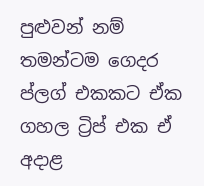පුළුවන් නම් තමන්ටම ගෙදර ප්ලග් එකකට ඒක ගහල ට්‍රිප් එක ඒ අදාළ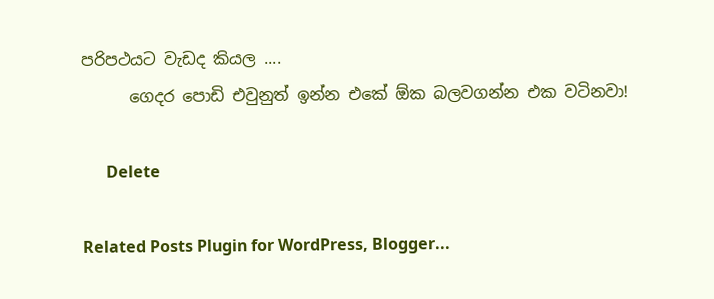පරිපථයට වැඩද කියල ....
      ගෙදර පොඩි එවුනුත් ඉන්න එකේ ඕක බලවගන්න එක වටිනවා!

      Delete

Related Posts Plugin for WordPress, Blogger...